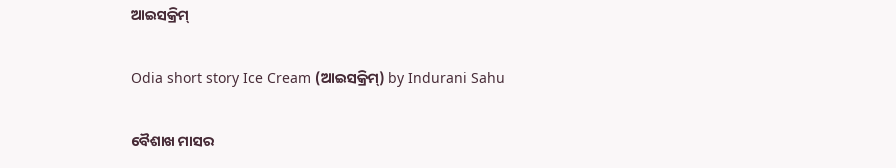ଆଇସକ୍ରିମ୍

Odia short story Ice Cream (ଆଇସକ୍ରିମ୍) by Indurani Sahu

ବୈଶାଖ ମାସର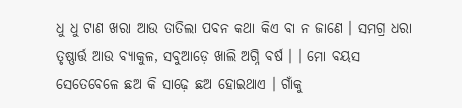ଧୁ ଧୁ ଟାଣ ଖରା ଆଉ ତାତିଲା ପବନ କଥା କିଏ ବା ନ ଜାଣେ । ସମଗ୍ର ଧରା ତୃଷ୍ଣାର୍ତ୍ତ ଆଉ ବ୍ୟାକୁଳ, ସବୁଆଡ଼େ ଖାଲି ଅଗ୍ନି ବର୍ଷ । । ମୋ ବୟସ ସେତେବେଳେ ଛଅ କି ସାଢ଼େ ଛଅ ହୋଇଥାଏ । ଗାଁକୁ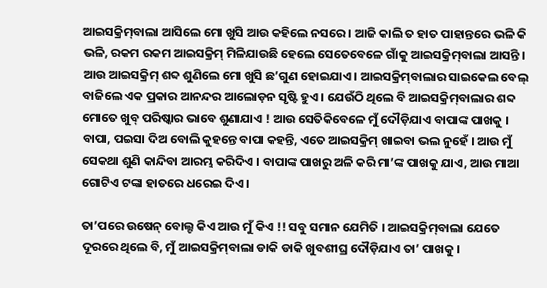ଆଇସକ୍ରିମ୍‌ବାଲା ଆସିଲେ ମୋ ଖୁସି ଆଉ କହିଲେ ନସରେ । ଆଜି କାଲି ତ ହାତ ପାହାନ୍ତରେ ଭଳି କି ଭଳି, ରକମ ରକମ ଆଇସକ୍ରିମ୍ ମିଳିଯାଉଛି ହେଲେ ସେତେବେଳେ ଗାଁକୁ ଆଇସକ୍ରିମ୍‌ବାଲା ଆସନ୍ତି । ଆଉ ଆଇସକ୍ରିମ୍ ଶବ୍ଦ ଶୁଣିଲେ ମୋ ଖୁସି ଛ’ଗୁଣ ହୋଇଯାଏ । ଆଇସକ୍ରିମ୍‌ବାଲାର ସାଇକେଲ ବେଲ୍ ବାଜିଲେ ଏକ ପ୍ରକାର ଆନନ୍ଦର ଆଲୋଡ଼ନ ସୃଷ୍ଟି ହୁଏ । ଯେଉଁଠି ଥିଲେ ବି ଆଇସକ୍ରିମ୍‌ବାଲାର ଶବ୍ଦ ମୋତେ ଖୁବ୍ ପରିଷ୍କାର ଭାବେ ଶୁଣାଯାଏ ! ଆଉ ସେତିକିବେଳେ ମୁଁ ଦୌଡ଼ିଯାଏ ବାପାଙ୍କ ପାଖକୁ । ବାପା, ପଇସା ଦିଅ ବୋଲି କୁହନ୍ତେ ବାପା କହନ୍ତି, ଏତେ ଆଇସକ୍ରିମ୍ ଖାଇବା ଭଲ ନୁହେଁ । ଆଉ ମୁଁ ସେକଥା ଶୁଣି କାନ୍ଦିବା ଆରମ୍ଭ କରିଦିଏ । ବାପାଙ୍କ ପାଖରୁ ଅଳି କରି ମା’ଙ୍କ ପାଖକୁ ଯାଏ, ଆଉ ମାଆ ଗୋଟିଏ ଟଙ୍କା ହାତରେ ଧରେଇ ଦିଏ ।

ତା’ପରେ ଉଷେନ୍ ବୋଲ୍ଟ କିଏ ଆଉ ମୁଁ କିଏ !! ସବୁ ସମାନ ଯେମିତି । ଆଇସକ୍ରିମ୍‌ବାଲା ଯେତେ ଦୂରରେ ଥିଲେ ବି, ମୁଁ ଆଇସକ୍ରିମ୍‌ବାଲା ଡାକି ଡାକି ଖୁବଶୀଘ୍ର ଦୌଡ଼ିଯାଏ ତା’ ପାଖକୁ ।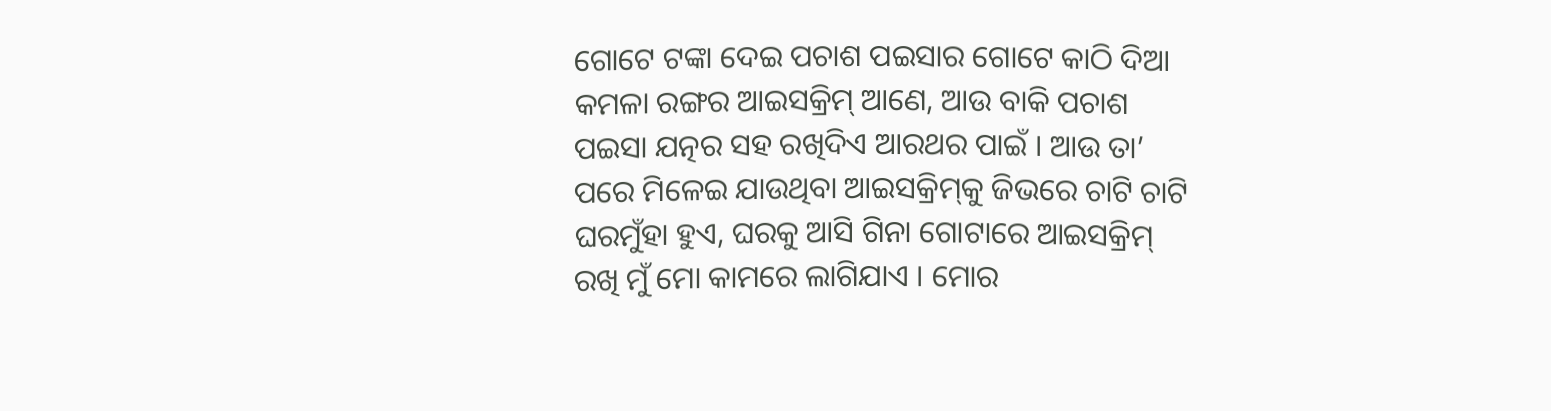ଗୋଟେ ଟଙ୍କା ଦେଇ ପଚାଶ ପଇସାର ଗୋଟେ କାଠି ଦିଆ କମଳା ରଙ୍ଗର ଆଇସକ୍ରିମ୍ ଆଣେ, ଆଉ ବାକି ପଚାଶ ପଇସା ଯତ୍ନର ସହ ରଖିଦିଏ ଆରଥର ପାଇଁ । ଆଉ ତା’ ପରେ ମିଳେଇ ଯାଉଥିବା ଆଇସକ୍ରିମ୍‌‌କୁ ଜିଭରେ ଚାଟି ଚାଟି ଘରମୁଁହା ହୁଏ, ଘରକୁ ଆସି ଗିନା ଗୋଟାରେ ଆଇସକ୍ରିମ୍ ରଖି ମୁଁ ମୋ କାମରେ ଲାଗିଯାଏ । ମୋର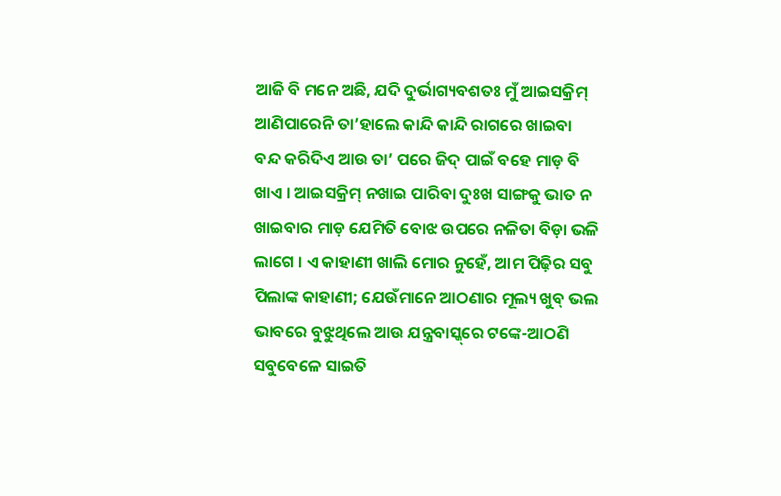ଆଜି ବି ମନେ ଅଛି, ଯଦି ଦୁର୍ଭାଗ୍ୟବଶତଃ ମୁଁ ଆଇସକ୍ରିମ୍ ଆଣିପାରେନି ତା’ହାଲେ କାନ୍ଦି କାନ୍ଦି ରାଗରେ ଖାଇବା ବନ୍ଦ କରିଦିଏ ଆଉ ତା’ ପରେ ଜିଦ୍ ପାଇଁ ବହେ ମାଡ଼ ବି ଖାଏ । ଆଇସକ୍ରିମ୍ ନଖାଇ ପାରିବା ଦୁଃଖ ସାଙ୍ଗକୁ ଭାତ ନ ଖାଇବାର ମାଡ଼ ଯେମିତି ବୋଝ ଉପରେ ନଳିତା ବିଡ଼ା ଭଳି ଲାଗେ । ଏ କାହାଣୀ ଖାଲି ମୋର ନୁହେଁ, ଆମ ପିଢ଼ିର ସବୁ ପିଲାଙ୍କ କାହାଣୀ; ଯେଉଁମାନେ ଆଠଣାର ମୂଲ୍ୟ ଖୁବ୍ ଭଲ ଭାବରେ ବୁଝୁଥିଲେ ଆଉ ଯନ୍ତ୍ରବାସ୍କ୍‌ରେ ଟଙ୍କେ-ଆଠଣି ସବୁବେଳେ ସାଇତି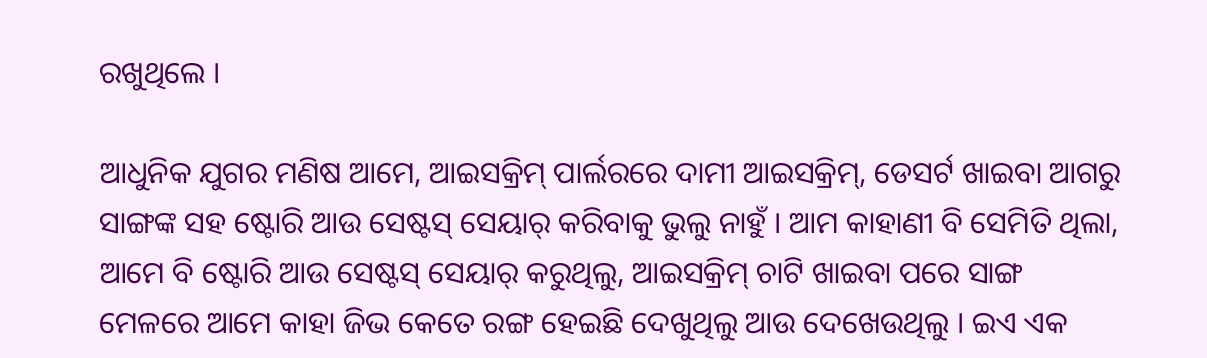ରଖୁଥିଲେ ।

ଆଧୁନିକ ଯୁଗର ମଣିଷ ଆମେ, ଆଇସକ୍ରିମ୍ ପାର୍ଲରରେ ଦାମୀ ଆଇସକ୍ରିମ୍, ଡେସର୍ଟ ଖାଇବା ଆଗରୁ ସାଙ୍ଗଙ୍କ ସହ ଷ୍ଟୋରି ଆଉ ସେଷ୍ଟସ୍ ସେୟାର୍ କରିବାକୁ ଭୁଲୁ ନାହୁଁ । ଆମ କା‌ହାଣୀ ବି ସେମିତି ଥିଲା, ଆମେ ବି ଷ୍ଟୋରି ଆଉ ସେଷ୍ଟସ୍ ସେୟାର୍ କରୁଥିଲୁ, ଆଇସକ୍ରିମ୍ ଚାଟି ଖାଇବା ପରେ ସାଙ୍ଗ ମେଳରେ ଆମେ କାହା ଜିଭ କେତେ ରଙ୍ଗ ହେଇଛି ଦେଖୁଥିଲୁ ଆଉ ଦେଖେଉଥିଲୁ । ଇଏ ଏକ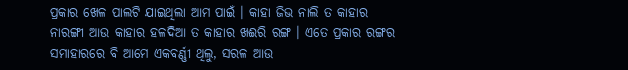ପ୍ରକାର ଖେଳ ପାଲଟି ଯାଇଥିଲା ଆମ ପାଇଁ । କାହା ଜିଭ ନାଲି ତ କାହାର ନାରଙ୍ଗୀ ଆଉ କାହାର ହଳଦିଆ ତ କାହାର ଖଈରି ରଙ୍ଗ । ଏତେ ପ୍ରକାର ରଙ୍ଗର ସମାହାରରେ ବି ଆମେ ଏକବର୍ଣ୍ଣୀ ଥିଲୁ, ସରଳ ଆଉ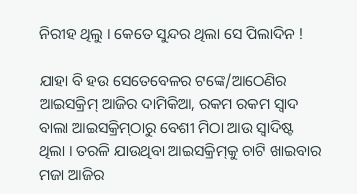ନିରୀହ ଥିଲୁ । କେତେ ସୁନ୍ଦର ଥିଲା ସେ ପିଲାଦିନ !

ଯାହା ବି ହଉ ସେତେବେଳର ଟଙ୍କେ/ଆଠେଣିର ଆଇସକ୍ରିମ୍ ଆଜିର ଦାମିକିଆ, ରକମ ରକମ ସ୍ଵାଦ ବାଲା ଆଇସକ୍ରିମ୍‌ଠାରୁ ବେଶୀ ମିଠା ଆଉ ସ୍ଵାଦିଷ୍ଟ ଥିଲା । ତରଳି ଯାଉଥିବା ଆଇସକ୍ରିମ୍‌କୁ ଚାଟି ଖାଇବାର ମଜା ଆଜିର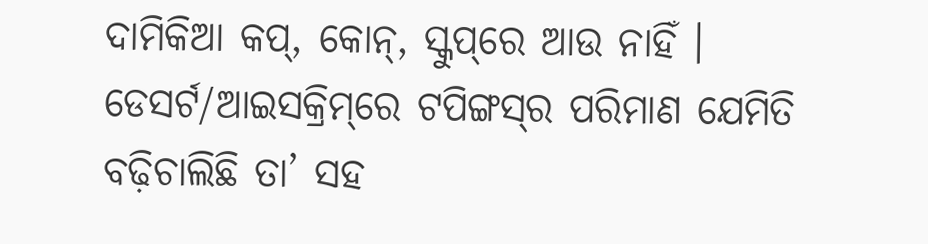ଦାମିକିଆ କପ୍, କୋନ୍, ସ୍କୁପ୍‌ରେ ଆଉ ନାହିଁ । ଡେସର୍ଟ/ଆଇସକ୍ରିମ୍‌ରେ ଟପିଙ୍ଗସ୍‌ର ପରିମାଣ ଯେମିତି ବଢ଼ିଚାଲିଛି ତା’ ସହ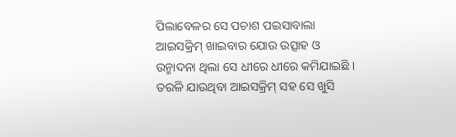ପିଲାବେଳର ସେ ପଚାଶ ପଇସାବାଲା ଆଇସକ୍ରିମ୍ ଖାଇବାର ଯୋଉ ଉତ୍ସାହ ଓ ଉନ୍ମାଦନା ଥିଲା ସେ ଧୀରେ ଧୀରେ କମିଯାଇଛି । ତରଳି ଯାଉଥିବା ଆଇସକ୍ରିମ୍ ସହ ସେ ଖୁସି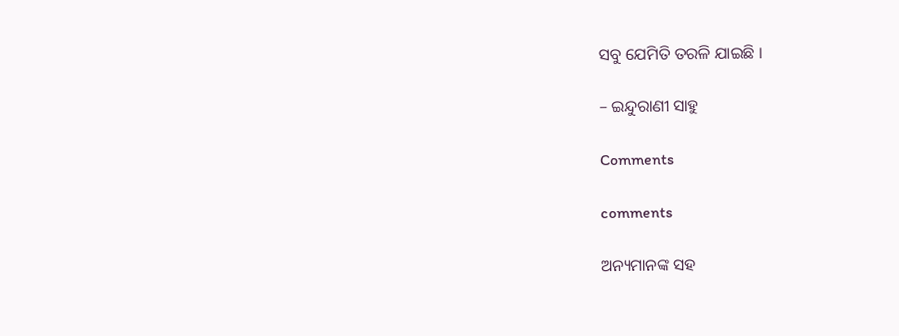ସବୁ ଯେମିତି ତରଳି ଯାଇଛି ।

– ଇନ୍ଦୁରାଣୀ ସାହୁ

Comments

comments

ଅନ୍ୟମାନଙ୍କ ସହ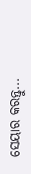ସେୟାର କରନ୍ତୁ...